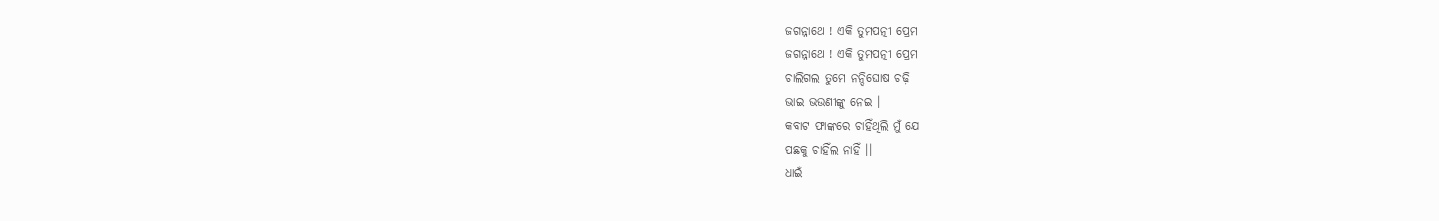ଜଗନ୍ନାଥେ ! ଏକି ତୁମପତ୍ନୀ ପ୍ରେମ
ଜଗନ୍ନାଥେ ! ଏକି ତୁମପତ୍ନୀ ପ୍ରେମ
ଚାଲିଗଲ ତୁମେ ନନ୍ଦିଘୋଷ ଚଢ଼ି
ଭାଇ ଭଉଣୀଙ୍କୁ ନେଇ ।
କବାଟ ଫାଙ୍କରେ ଚାହିଁଥିଲି ମୁଁ ଯେ
ପଛକୁ ଚାହିଁଲ ନାହିଁ ।।
ଧାଇଁ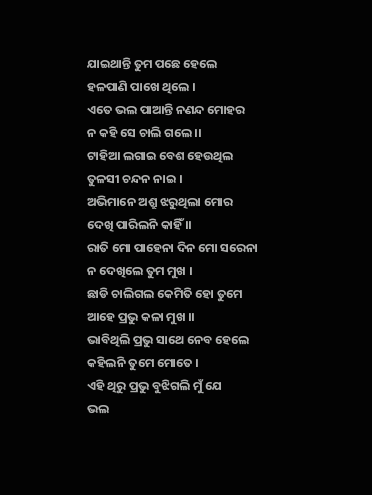ଯାଇଥାନ୍ତି ତୁମ ପଛେ ହେଲେ
ହଳପାଣି ପାଖେ ଥିଲେ ।
ଏତେ ଭଲ ପାଆନ୍ତି ନଣନ୍ଦ ମୋହର
ନ କହି ସେ ଚାଲି ଗଲେ ।।
ଟାହିଆ ଲଗାଇ ବେଶ ହେଉଥିଲ
ତୁଳସୀ ଚନ୍ଦନ ନାଇ ।
ଅଭିମାନେ ଅଶ୍ରୁ ଝରୁଥିଲା ମୋର
ଦେଖି ପାରିଲନି କାହିଁ ।।
ରାତି ମୋ ପାହେନା ଦିନ ମୋ ସରେନା
ନ ଦେଖିଲେ ତୁମ ମୁଖ ।
ଛାଡି ଚାଲିଗଲ କେମିତି ହୋ ତୁମେ
ଆହେ ପ୍ରଭୁ କଳା ମୁଖ ।।
ଭାବିଥିଲି ପ୍ରଭୁ ସାଥେ ନେବ ହେଲେ
କହିଲନି ତୁମେ ମୋତେ ।
ଏହି ଥିରୁ ପ୍ରଭୁ ବୁଝିଗଲି ମୁଁ ଯେ
ଭଲ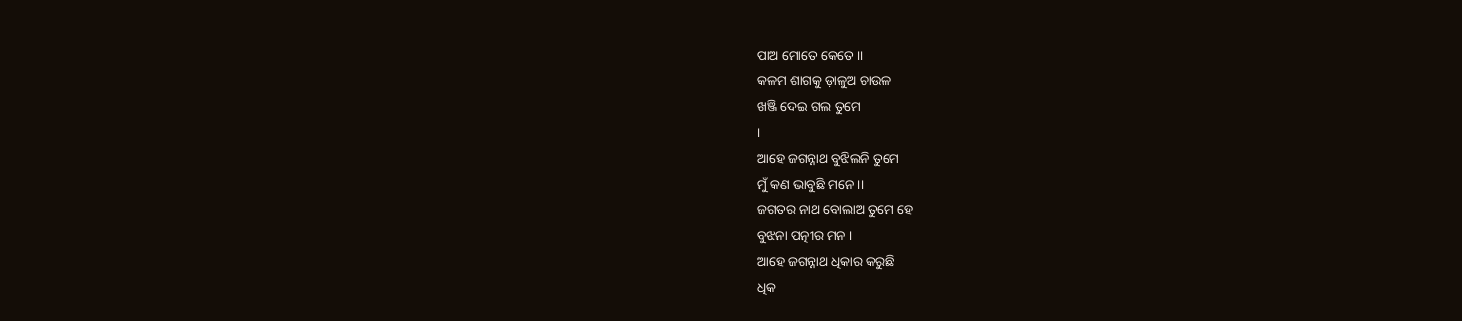ପାଅ ମୋତେ କେତେ ।।
କଳମ ଶାଗକୁ ଡ଼ାଳୁଅ ଚାଉଳ
ଖଞ୍ଜି ଦେଇ ଗଲ ତୁମେ
।
ଆହେ ଜଗନ୍ନାଥ ବୁଝିଲନି ତୁମେ
ମୁଁ କଣ ଭାବୁଛି ମନେ ।।
ଜଗତର ନାଥ ବୋଲାଅ ତୁମେ ହେ
ବୁଝନା ପତ୍ନୀର ମନ ।
ଆହେ ଜଗନ୍ନାଥ ଧିକାର କରୁଛି
ଧିକ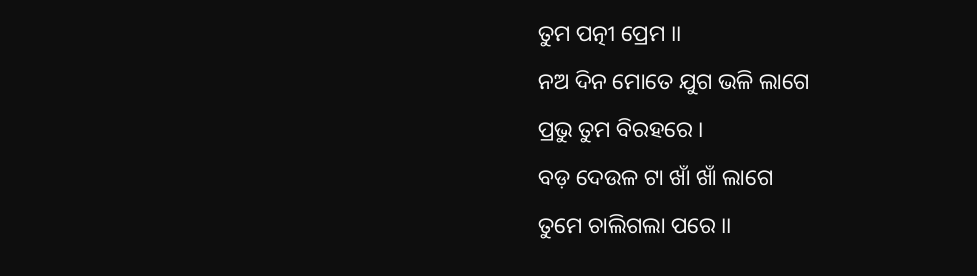ତୁମ ପତ୍ନୀ ପ୍ରେମ ।।
ନଅ ଦିନ ମୋତେ ଯୁଗ ଭଳି ଲାଗେ
ପ୍ରଭୁ ତୁମ ବିରହରେ ।
ବଡ଼ ଦେଉଳ ଟା ଖାଁ ଖାଁ ଲାଗେ
ତୁମେ ଚାଲିଗଲା ପରେ ।।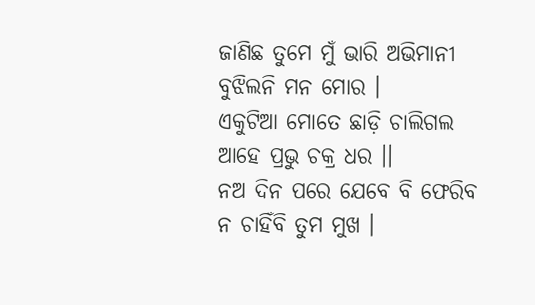ଜାଣିଛ ତୁମେ ମୁଁ ଭାରି ଅଭିମାନୀ
ବୁଝିଲନି ମନ ମୋର ।
ଏକୁଟିଆ ମୋତେ ଛାଡ଼ି ଚାଲିଗଲ
ଆହେ ପ୍ରଭୁ ଚକ୍ର ଧର ।।
ନଅ ଦିନ ପରେ ଯେବେ ବି ଫେରିବ
ନ ଚାହିଁବି ତୁମ ମୁଖ ।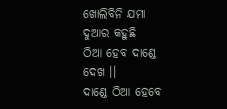ଖୋଲିବିନି ଯମା ଦୁଆର କହୁଛି
ଠିଆ ହେବ ଦାଣ୍ଡେ ଦେଖ ।।
ଦାଣ୍ଡେ ଠିଆ ହେବେ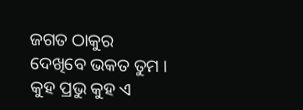ଜଗତ ଠାକୁର
ଦେଖିବେ ଭକତ ତୁମ ।
କୁହ ପ୍ରଭୁ କୁହ ଏ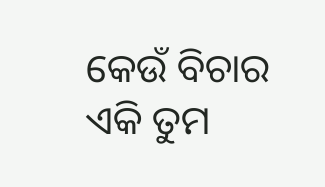କେଉଁ ବିଚାର
ଏକି ତୁମ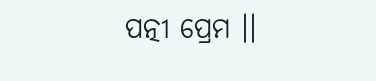ପତ୍ନୀ ପ୍ରେମ ।।